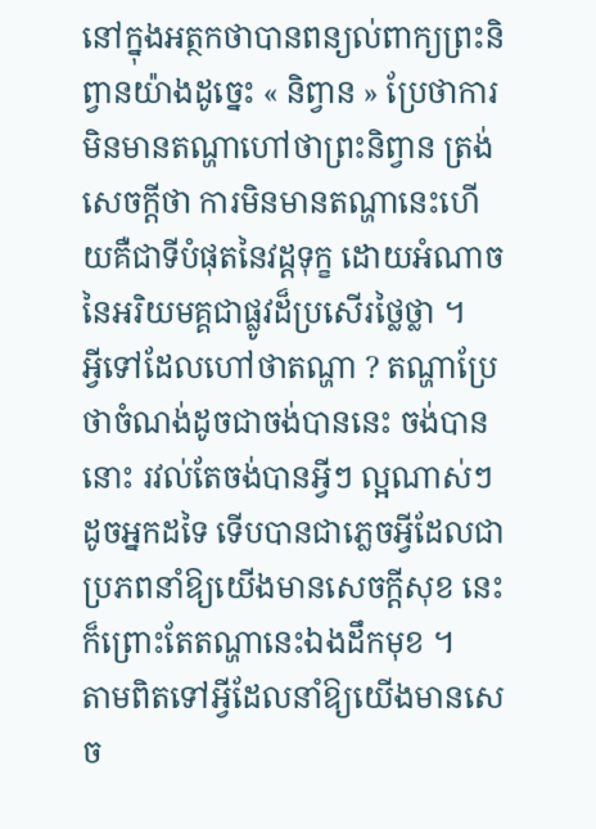នៅក្នុងអត្ថកថាបានពន្យល់ពាក្យព្រះនិព្វានយ៉ាងដូច្នេះ « និព្វាន » ប្រែថាការមិនមានតណ្ហាហៅថាព្រះនិព្វាន ត្រង់សេចក្តីថា ការមិនមានតណ្ហានេះហើយគឺជាទីបំផុតនៃវដ្ដទុក្ខ ដោយអំណាចនៃអរិយមគ្គជាផ្លូវដ៏ប្រសើរថ្លៃថ្លា ។
អ្វីទៅដែលហៅថាតណ្ហា ? តណ្ហាប្រែថាចំណង់ដូចជាចង់បាននេះ ចង់បាននោះ រវល់តែចង់បានអ្វីៗ ល្អណាស់ៗដូចអ្នកដទៃ ទើបបានជាភ្លេចអ្វីដែលជាប្រភពនាំឱ្យយើងមានសេចក្ដីសុខ នេះក៏ព្រោះតែតណ្ហានេះឯងដឹកមុខ ។
តាមពិតទៅអ្វីដែលនាំឱ្យយើងមានសេច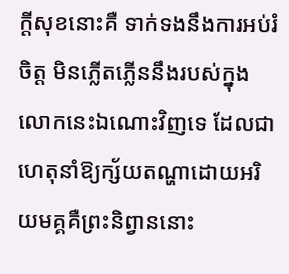ក្ដីសុខនោះគឺ ទាក់ទងនឹងការអប់រំចិត្ត មិនភ្លើតភ្លើននឹងរបស់ក្នុងលោកនេះឯណោះវិញទេ ដែលជាហេតុនាំឱ្យក្ស័យតណ្ហាដោយអរិយមគ្គគឺព្រះនិព្វាននោះ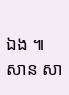ឯង ៕ សាន សា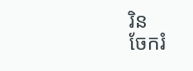រិន
ចែករំ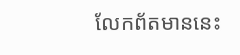លែកព័តមាននេះ